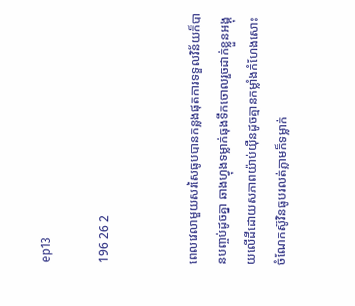ep13

196 26 2


ពេលវេលាមួយសរសៃធូបបានកន្លងផុតការទទួលវិន័យក៏បានបញ្ចប់ដូចគ្នា ឆាងហ្វុងទម្លាក់ធុងទឹកចោលរួចដាក់ខ្លួនអង្គុយលើដីដោយសភាពយ៉ាប់យ៉ឺនដូចគ្មានកម្លាំងកំហែងសោះ ចំណែកស៊ូវិនធូបរលត់ភ្លាមក៏ទម្លាក់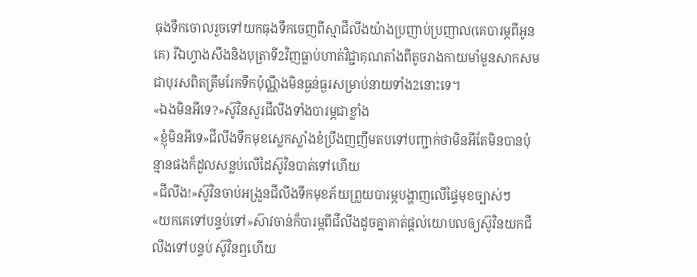ធុងទឹកចោលរួចទៅយកធុងទឹកចេញពីស្មាជីលីងយ៉ាងប្រញាប់ប្រញាល(គេបារម្ភពីអូនគេ) រីឯហ្វាងសឹងនិងបុត្រាទី2វិញធ្លាប់ហាត់វិជ្ជាគុណតាំងពីតូចរាងកាយមាំមួនសាកសមជាបុរសពិតត្រឹមរែកទឹកប៉ុណ្ណឹងមិនធ្ងន់ធ្ងរសម្រាប់នាយទាំង2នោះទេ។
«ឯងមិនអីទេ?»ស៊ូវិនសួរជីលីងទាំងបារម្ភជាខ្លាំង
«ខ្ញុំមិនអីទេ»ជីលីងទឹកមុខស្លេកស្លាំងខំប្រឹងញញឹមតបទៅបញ្ជាក់ថាមិនអីតែមិនបានប៉ុន្មានផងក៏ដួលសន្លប់លើដៃស៊ូវិនបាត់ទៅហើយ
«ជីលីង!»ស៊ូវិនចាប់អង្រួនជីលីងទឹកមុខភ័យព្រួយបារម្ភបង្ហាញលើផ្ទៃមុខច្បាស់ៗ
«យកគេទៅបន្ទប់ទៅ»ស៊ាវចាន់ក៏បារម្ភពីជីលីងដូចគ្នាគាត់ផ្ដល់យោបលឲ្យស៊ូវិនយកជីលីងទៅបន្ទប់ ស៊ូវិនឮហើយ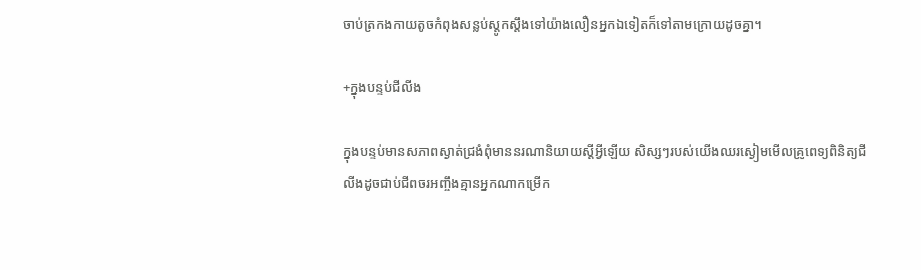ចាប់ត្រកងកាយតូចកំពុងសន្លប់ស្ដូកស្ដឹងទៅយ៉ាងលឿនអ្នកឯទៀតក៏ទៅតាមក្រោយដូចគ្នា។

+ក្នុងបន្ទប់ជីលីង

ក្នុងបន្ទប់មានសភាពស្ងាត់ជ្រងំពុំមាននរណានិយាយស្ដីអ្វីឡើយ សិស្សៗរបស់យើងឈរស្ងៀមមើលគ្រូពេទ្យពិនិត្យជីលីងដូចជាប់ជីពចរអញ្ចឹងគ្មានអ្នកណាកម្រើក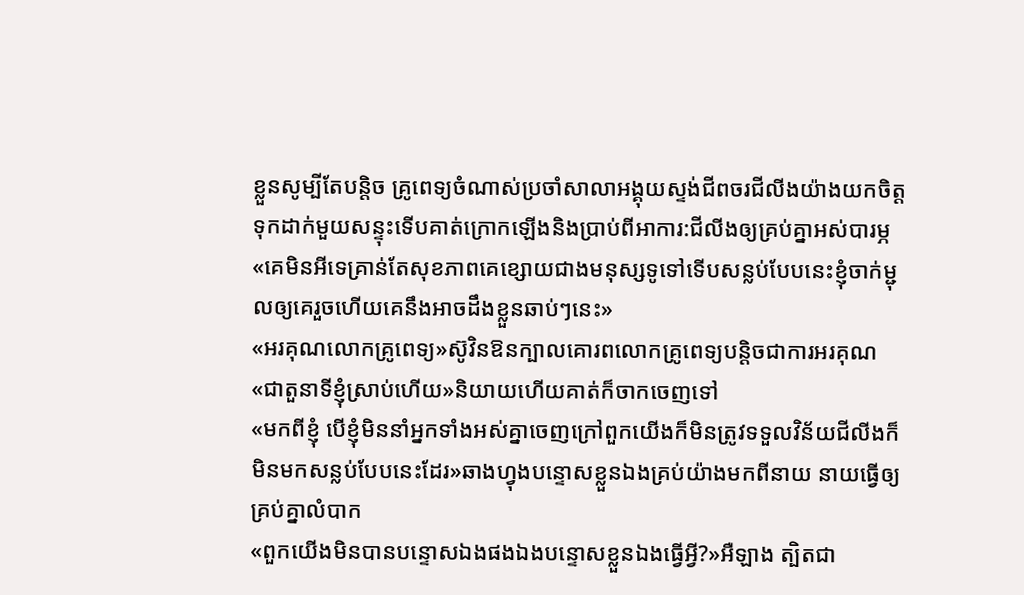ខ្លួនសូម្បីតែបន្តិច គ្រូពេទ្យចំណាស់ប្រចាំសាលាអង្គុយស្ទង់ជីពចរជីលីងយ៉ាងយកចិត្តទុកដាក់មួយសន្ទុះទើបគាត់ក្រោកឡើងនិងប្រាប់ពីអាការ:ជីលីងឲ្យគ្រប់គ្នាអស់បារម្ភ
«គេមិនអីទេគ្រាន់តែសុខភាពគេខ្សោយជាងមនុស្សទូទៅទើបសន្លប់បែបនេះខ្ញុំចាក់ម្ជុលឲ្យគេរួចហើយគេនឹងអាចដឹងខ្លួនឆាប់ៗនេះ»
«អរគុណលោកគ្រូពេទ្យ»ស៊ូវិនឱនក្បាលគោរពលោកគ្រូពេទ្យបន្តិចជាការអរគុណ
«ជាតួនាទីខ្ញុំស្រាប់ហើយ»និយាយហើយគាត់ក៏ចាកចេញទៅ
«មកពីខ្ញុំ បើខ្ញុំមិននាំអ្នកទាំងអស់គ្នាចេញក្រៅពួកយើងក៏មិនត្រូវទទួលវិន័យជីលីងក៏មិនមកសន្លប់បែបនេះដែរ»ឆាងហ្វុងបន្ទោសខ្លួនឯងគ្រប់យ៉ាងមកពីនាយ នាយធ្វើឲ្យគ្រប់គ្នាលំបាក
«ពួកយើងមិនបានបន្ទោសឯងផងឯងបន្ទោសខ្លួនឯងធ្វើអ្វី?»អឺឡាង ត្បិតជា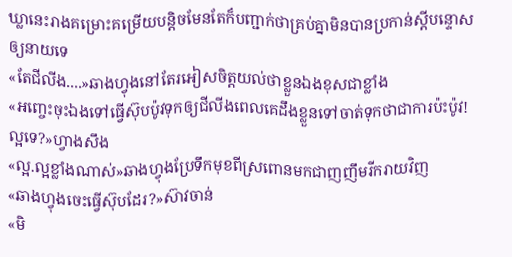ឃ្លានេះរាងគម្រោះគម្រើយបន្តិចមែនតែក៏បញ្ជាក់ថាគ្រប់គ្នាមិនបានប្រកាន់ស្ដីបន្ទោសឲ្យនាយទេ
«តែជីលីង....»ឆាងហ្វុងនៅតែរអៀសចិត្តយល់ថាខ្លួនឯងខុសជាខ្លាំង
«អញ្ចេះចុះឯងទៅធ្វើស៊ុបប៉ូវទុកឲ្យជីលីងពេលគេដឹងខ្លួនទៅចាត់ទុកថាជាការប៉ះប៉ូវ!ល្អទេ?»ហ្វាងសឹង
«ល្អ.ល្អខ្លាំងណាស់»ឆាងហ្វុងប្រែទឹកមុខពីស្រពោនមកជាញញឹមរីករាយវិញ
«ឆាងហ្វុងចេះធ្វើស៊ុបដែរ?»ស៊ាវចាន់
«មិ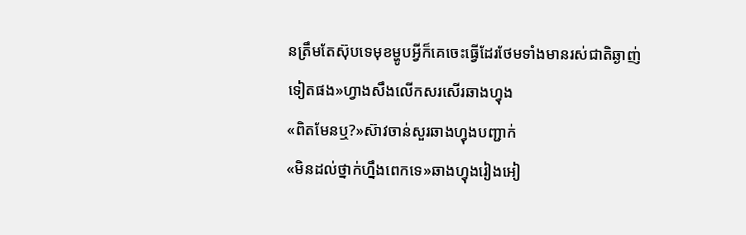នត្រឹមតែស៊ុបទេមុខម្ហូបអ្វីក៏គេចេះធ្វើដែរថែមទាំងមានរស់ជាតិឆ្ងាញ់ទៀតផង»ហ្វាងសឹងលើកសរសើរឆាងហ្វុង
«ពិតមែនឬ?»ស៊ាវចាន់សួរឆាងហ្វុងបញ្ជាក់
«មិនដល់ថ្នាក់ហ្នឹងពេកទេ»ឆាងហ្វុងរៀងអៀ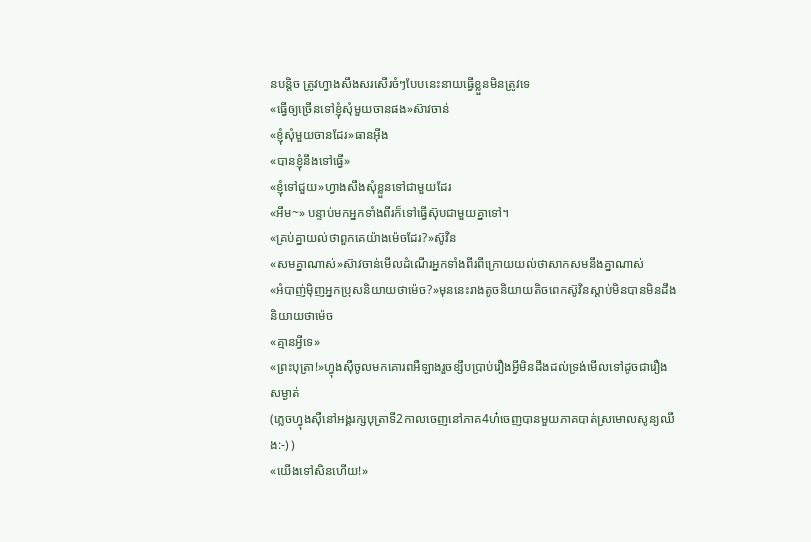នបន្តិច ត្រូវហ្វាងសឹងសរសើរចំៗបែបនេះនាយធ្វើខ្លួនមិនត្រូវទេ
«ធ្វើឲ្យច្រើនទៅខ្ញុំសុំមួយចានផង»ស៊ាវចាន់
«ខ្ញុំសុំមួយចានដែរ»ធានអុីង
«បានខ្ញុំនឹងទៅធ្វើ»
«ខ្ញុំទៅជួយ»ហ្វាងសឹងសុំខ្លួនទៅជាមួយដែរ
«អឹម~» បន្ទាប់មកអ្នកទាំងពីរក៏ទៅធ្វើស៊ុបជាមួយគ្នាទៅ។
«គ្រប់គ្នាយល់ថាពួកគេយ៉ាងម៉េចដែរ?»ស៊ូវិន
«សមគ្នាណាស់»ស៊ាវចាន់មើលដំណើរអ្នកទាំងពីរពីក្រោយយល់ថាសាកសមនឹងគ្នាណាស់
«អំបាញ់ម៉ិញអ្នកប្រុសនិយាយថាម៉េច?»មុននេះរាងតូចនិយាយតិចពេកស៊ូវិនស្ដាប់មិនបានមិនដឹងនិយាយថាម៉េច
«គ្មានអ្វីទេ»
«ព្រះបុត្រា!»ហ្វុងស៊ឺចូលមកគោរពអឺឡាងរួចខ្សឹបប្រាប់រឿងអ្វីមិនដឹងដល់ទ្រង់មើលទៅដូចជារឿងសម្ងាត់
(ភ្លេចហ្វុងស៊ឺនៅអង្គរក្សបុត្រាទី2កាលចេញនៅភាគ4ហ៎ចេញបានមួយភាគបាត់ស្រមោលសូន្យឈឹង:-) )
«យើងទៅសិនហើយ!»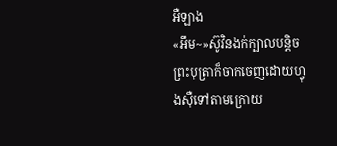អឺឡាង
«អឹម~»ស៊ូវិនងក់ក្បាលបន្តិចព្រះបុត្រាក៏ចាកចេញដោយហ្វុងស៊ឺទៅតាមក្រោយ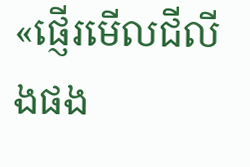«ផ្ញើរមើលជីលីងផង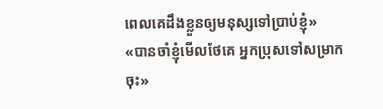ពេលគេដឹងខ្លួនឲ្យមនុស្សទៅប្រាប់ខ្ញុំ»
«បានចាំខ្ញុំមើលថែគេ អ្នកប្រុសទៅសម្រាកចុះ»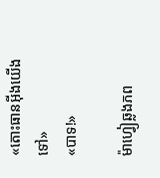«តោះធានអុីងយើងទៅ»
«បាទ!»

ម៉ាហ្វៀឆ្លងភព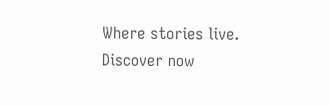Where stories live. Discover now